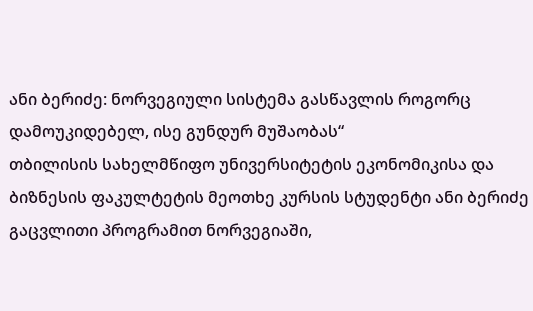ანი ბერიძე: ნორვეგიული სისტემა გასწავლის როგორც დამოუკიდებელ, ისე გუნდურ მუშაობას“
თბილისის სახელმწიფო უნივერსიტეტის ეკონომიკისა და ბიზნესის ფაკულტეტის მეოთხე კურსის სტუდენტი ანი ბერიძე გაცვლითი პროგრამით ნორვეგიაში,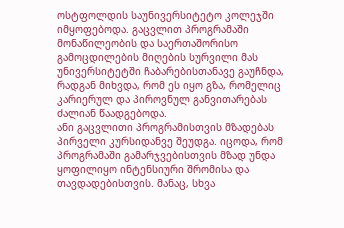ოსტფოლდის საუნივერსიტეტო კოლეჯში იმყოფებოდა. გაცვლით პროგრამაში მონაწილეობის და საერთაშორისო გამოცდილების მიღების სურვილი მას უნივერსიტეტში ჩაბარებისთანავე გაუჩნდა, რადგან მიხვდა, რომ ეს იყო გზა, რომელიც კარიერულ და პიროვნულ განვითარებას ძალიან წაადგებოდა.
ანი გაცვლითი პროგრამისთვის მზადებას პირველი კურსიდანვე შეუდგა. იცოდა, რომ პროგრამაში გამარჯვებისთვის მზად უნდა ყოფილიყო ინტენსიური შრომისა და თავდადებისთვის. მანაც, სხვა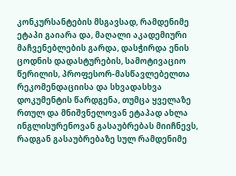კონკურსანტების მსგავსად, რამდენიმე ეტაპი გაიარა და, მაღალი აკადემიური მაჩვენებლების გარდა, დასჭირდა ენის ცოდნის დადასტურების, სამოტივაციო წერილის, პროფესორ-მასწავლებელთა რეკომენდაციისა და სხვადასხვა დოკუმენტის წარდგენა, თუმცა ყველაზე რთულ და მნიშვნელოვან ეტაპად ახლა ინგლისურენოვან გასაუბრებას მიიჩნევს, რადგან გასაუბრებაზე სულ რამდენიმე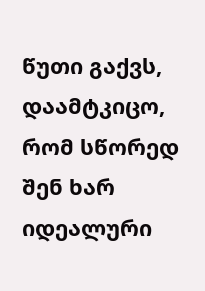წუთი გაქვს, დაამტკიცო, რომ სწორედ შენ ხარ იდეალური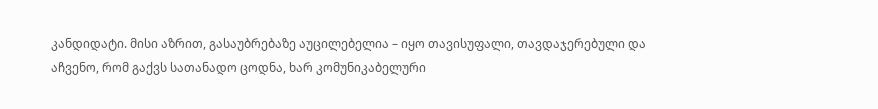კანდიდატი. მისი აზრით, გასაუბრებაზე აუცილებელია – იყო თავისუფალი, თავდაჯერებული და აჩვენო, რომ გაქვს სათანადო ცოდნა, ხარ კომუნიკაბელური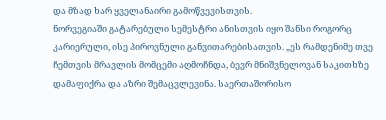და მზად ხარ ყველანაირი გამოწვევისთვის.
ნორვეგიაში გატარებული სემესტრი ანისთვის იყო შანსი როგორც კარიერული, ისე პიროვნული განვითარებისათვის. „ეს რამდენიმე თვე ჩემთვის მრავლის მომცემი აღმოჩნდა, ბევრ მნიშვნელოვან საკითხზე დამაფიქრა და აზრი შემაცვლევინა. საერთაშორისო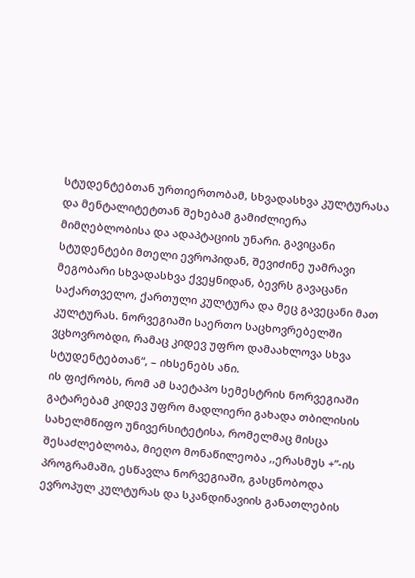სტუდენტებთან ურთიერთობამ, სხვადასხვა კულტურასა და მენტალიტეტთან შეხებამ გამიძლიერა მიმღებლობისა და ადაპტაციის უნარი. გავიცანი სტუდენტები მთელი ევროპიდან, შევიძინე უამრავი მეგობარი სხვადასხვა ქვეყნიდან, ბევრს გავაცანი საქართველო, ქართული კულტურა და მეც გავეცანი მათ კულტურას. ნორვეგიაში საერთო საცხოვრებელში ვცხოვრობდი, რამაც კიდევ უფრო დამაახლოვა სხვა სტუდენტებთან“, – იხსენებს ანი.
ის ფიქრობს, რომ ამ საეტაპო სემესტრის ნორვეგიაში გატარებამ კიდევ უფრო მადლიერი გახადა თბილისის სახელმწიფო უნივერსიტეტისა, რომელმაც მისცა შესაძლებლობა, მიეღო მონაწილეობა ,,ერასმუს +”-ის პროგრამაში, ესწავლა ნორვეგიაში, გასცნობოდა ევროპულ კულტურას და სკანდინავიის განათლების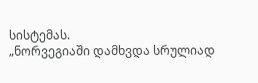სისტემას.
„ნორვეგიაში დამხვდა სრულიად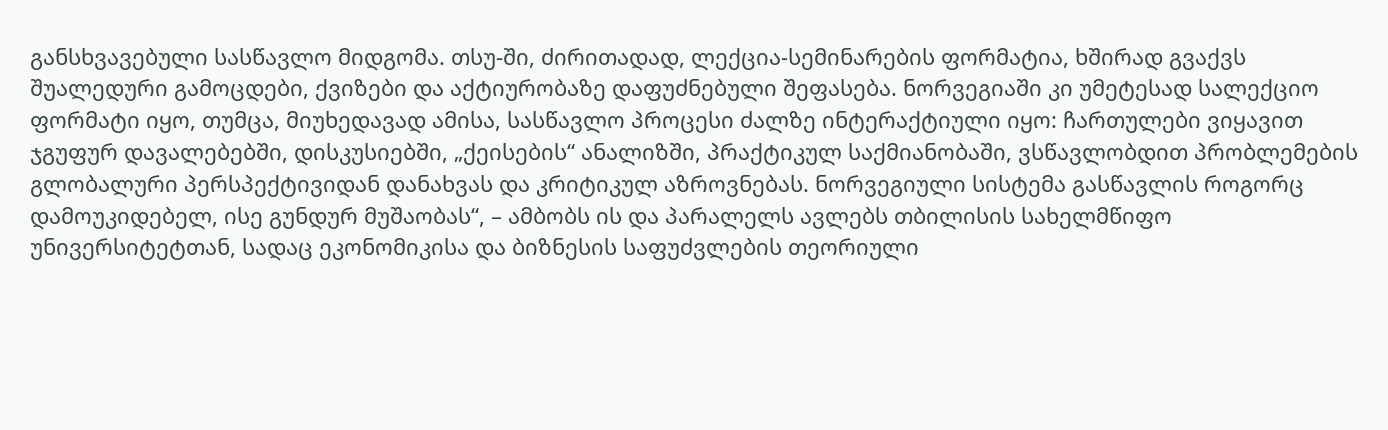განსხვავებული სასწავლო მიდგომა. თსუ-ში, ძირითადად, ლექცია-სემინარების ფორმატია, ხშირად გვაქვს შუალედური გამოცდები, ქვიზები და აქტიურობაზე დაფუძნებული შეფასება. ნორვეგიაში კი უმეტესად სალექციო ფორმატი იყო, თუმცა, მიუხედავად ამისა, სასწავლო პროცესი ძალზე ინტერაქტიული იყო: ჩართულები ვიყავით ჯგუფურ დავალებებში, დისკუსიებში, „ქეისების“ ანალიზში, პრაქტიკულ საქმიანობაში, ვსწავლობდით პრობლემების გლობალური პერსპექტივიდან დანახვას და კრიტიკულ აზროვნებას. ნორვეგიული სისტემა გასწავლის როგორც დამოუკიდებელ, ისე გუნდურ მუშაობას“, – ამბობს ის და პარალელს ავლებს თბილისის სახელმწიფო უნივერსიტეტთან, სადაც ეკონომიკისა და ბიზნესის საფუძვლების თეორიული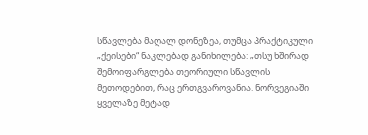სწავლება მაღალ დონეზეა, თუმცა პრაქტიკული „ქეისები“ ნაკლებად განიხილება: „თსუ ხშირად შემოიფარგლება თეორიული სწავლის მეთოდებით, რაც ერთგვაროვანია. ნორვეგიაში ყველაზე მეტად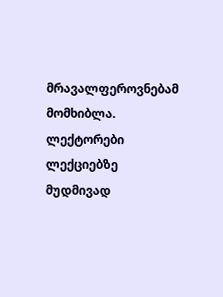მრავალფეროვნებამ მომხიბლა. ლექტორები ლექციებზე მუდმივად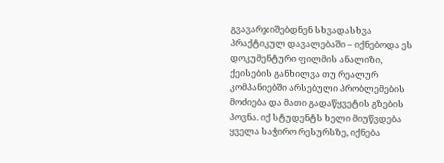გვავარჯიშებდნენ სხვადასხვა პრაქტიკულ დავალებაში – იქნებოდა ეს დოკუმენტური ფილმის ანალიზი, ქეისების განხილვა თუ რეალურ კომპანიებში არსებული პრობლემების მოძიება და მათი გადაწყვეტის გზების პოვნა. იქ სტუდენტს ხელი მიუწვდება ყველა საჭირო რესურსზე, იქნება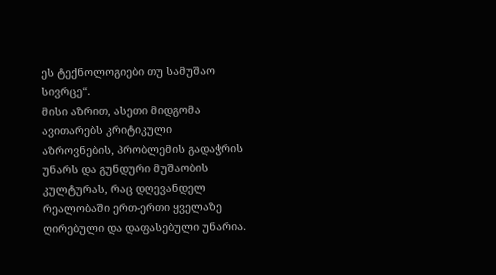ეს ტექნოლოგიები თუ სამუშაო სივრცე“.
მისი აზრით, ასეთი მიდგომა ავითარებს კრიტიკული აზროვნების, პრობლემის გადაჭრის უნარს და გუნდური მუშაობის კულტურას, რაც დღევანდელ რეალობაში ერთ-ერთი ყველაზე ღირებული და დაფასებული უნარია.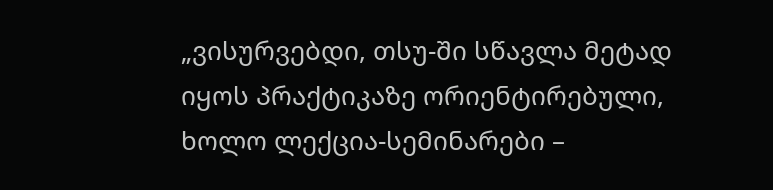„ვისურვებდი, თსუ-ში სწავლა მეტად იყოს პრაქტიკაზე ორიენტირებული, ხოლო ლექცია-სემინარები –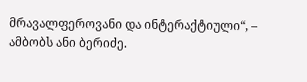მრავალფეროვანი და ინტერაქტიული“, – ამბობს ანი ბერიძე.